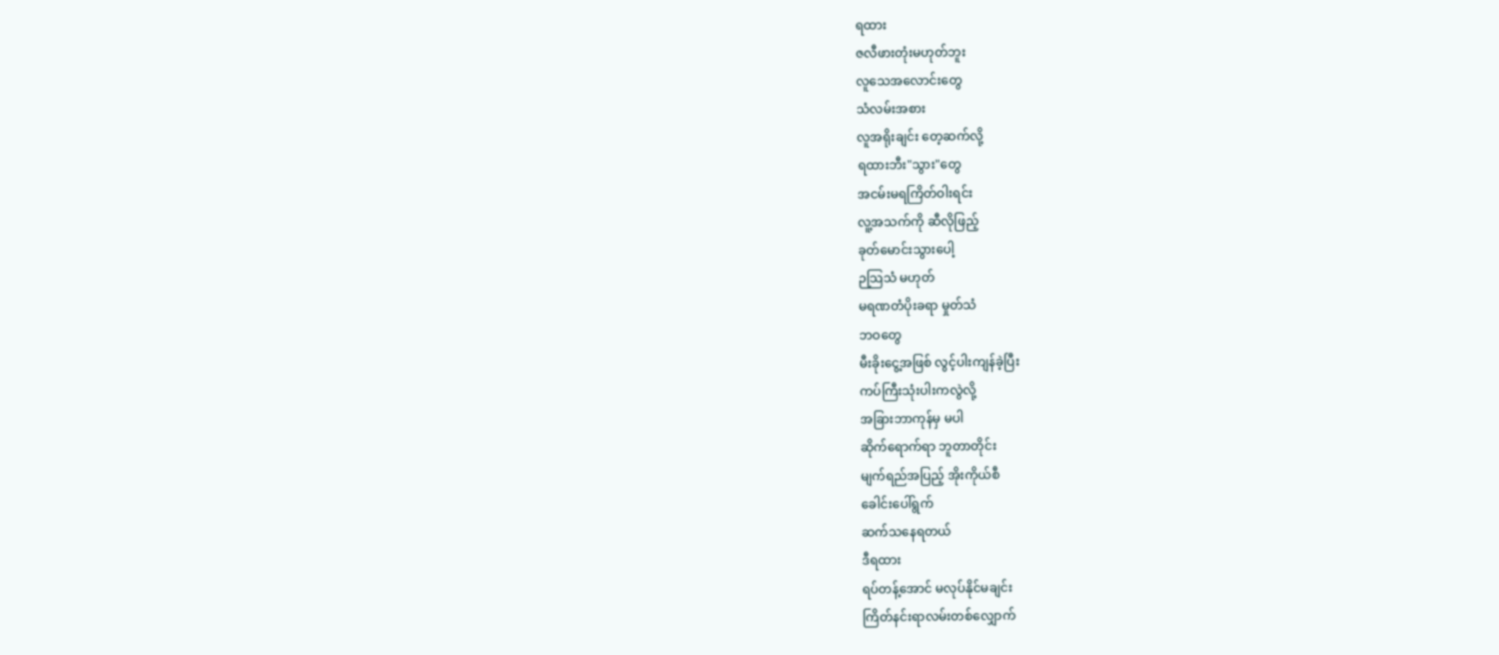ရထား
ဇလီဖားတုံးမဟုတ်ဘူး
လူသေအလောင်းတွေ
သံလမ်းအစား
လူအရိုးချင်း တေ့ဆက်လို့
ရထားဘီး"သွား"တွေ
အငမ်းမရကြိတ်ဝါးရင်း
လူ့အသက်ကို ဆီလိုဖြည့်
ခုတ်မောင်းသွားပေါ့
ဉသြသံ မဟုတ်
မရဏတံပိုးခရာ မှုတ်သံ
ဘဝတွေ
မီးခိုးငွေ့အဖြစ် လွင့်ပါးကျန်ခဲ့ပြီး
ကပ်ကြီးသုံးပါးကလွဲလို့
အခြားဘာကုန်မှ မပါ
ဆိုက်ရောက်ရာ ဘူတာတိုင်း
မျက်ရည်အပြည့် အိုးကိုယ်စီ
ခေါင်းပေါ်ရွက်
ဆက်သနေရတယ်
ဒီရထား
ရပ်တန့်အောင် မလုပ်နိုင်မချင်း
ကြိတ်နင်းရာလမ်းတစ်လျှောက်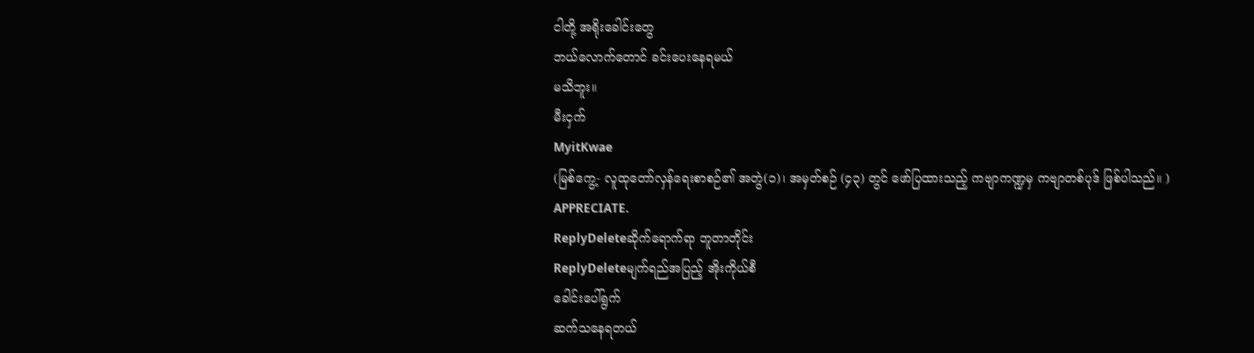ငါတို့ အရိုးခေါင်းတွေ
ဘယ်လောက်တောင် ခင်းပေးနေရမယ်
မသိဘူး။
မီးငှက်
MyitKwae
(မြစ်ကွေ့- လူထုတော်လှန်ရေးစာစဉ်၏ အတွဲ(၁)၊ အမှတ်စဉ် (၄၃) တွင် ဖော်ပြထားသည့် ကဗျာကဏ္ဍမှ ကဗျာတစ်ပုဒ် ဖြစ်ပါသည်။ )
APPRECIATE.
ReplyDeleteဆိုက်ရောက်ရာ ဘူတာတိုင်း
ReplyDeleteမျက်ရည်အပြည့် အိုးကိုယ်စီ
ခေါင်းပေါ်ရွက်
ဆက်သနေရတယ်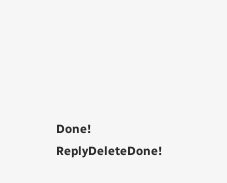Done!
ReplyDeleteDone!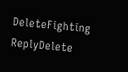DeleteFighting
ReplyDelete